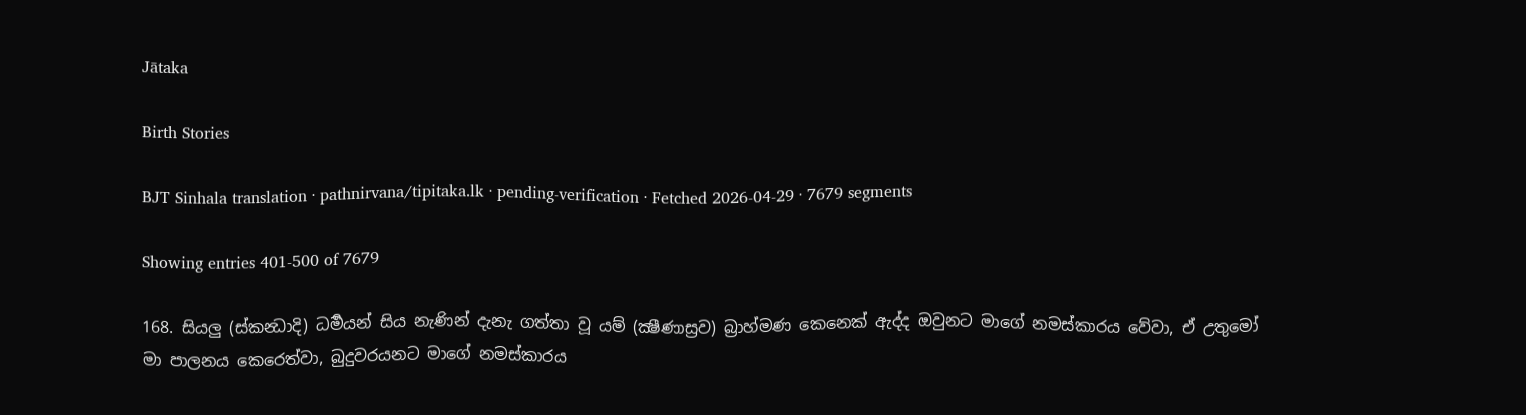Jātaka

Birth Stories

BJT Sinhala translation · pathnirvana/tipitaka.lk · pending-verification · Fetched 2026-04-29 · 7679 segments

Showing entries 401-500 of 7679

168. සියලු (ස්කන්‍ධාදි) ධර්‍මයන් සිය නැණින් දැනැ ගත්තා වූ යම් (ක්‍ෂීණාස්‍රව) බ්‍රාහ්මණ කෙනෙක් ඇද්ද ඔවුනට මාගේ නමස්කාරය වේවා, ඒ උතුමෝ මා පාලනය කෙරෙත්වා, බුදුවරයනට මාගේ නමස්කාරය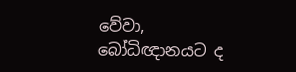වේවා, බෝධිඥානයට ද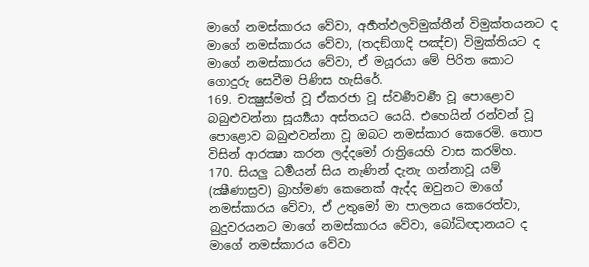මාගේ නමස්කාරය වේවා, අර්‍හත්ඵලවිමුක්තීන් විමුක්තයනට ද මාගේ නමස්කාරය වේවා, (තදඞ්ගාදි පඤ්ච) විමුක්තියට ද මාගේ නමස්කාරය වේවා, ඒ මයූරයා මේ පිරිත කොට ගොදුරු සෙවීම පිණිස හැසිරේ.
169. චක්‍ෂුස්මත් වූ ඒකරජා වූ ස්වර්‍ණවර්‍ණ වූ පොළොව බබුළුවන්නා සූර්‍ය්‍යයා අස්තයට යෙයි. එහෙයින් රන්වන් වූ පොළොව බබුළුවන්නා වූ ඔබට නමස්කාර කෙරෙමි. තොප විසින් ආරක්‍ෂා කරන ලද්දමෝ රාත්‍රියෙහි වාස කරම්හ.
170. සියලු ධර්‍මයන් සිය නැණින් දැනැ ගන්නාවූ යම් (ක්‍ෂීණාස්‍රව) බ්‍රාහ්මණ කෙනෙක් ඇද්ද ඔවුනට මාගේ නමස්කාරය වේවා, ඒ උතුමෝ මා පාලනය කෙරෙත්වා, බුදුවරයනට මාගේ නමස්කාරය වේවා, බෝධිඥානයට ද මාගේ නමස්කාරය වේවා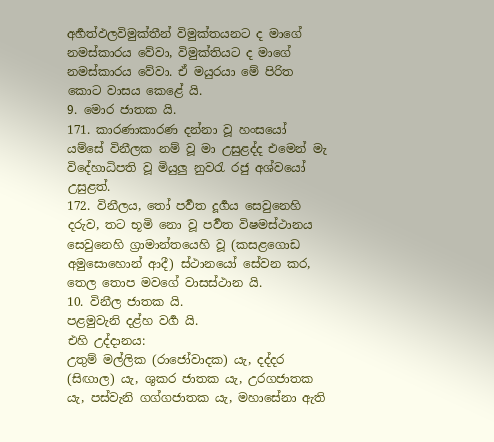අර්‍හත්ඵලවිමුක්තීන් විමුක්තයනට ද මාගේ නමස්කාරය වේවා, විමුක්තියට ද මාගේ නමස්කාරය වේවා. ඒ මයුරයා මේ පිරිත කොට වාසය කෙළේ යි.
9. මොර ජාතක යි.
171. කාරණාකාරණ දන්නා වූ හංසයෝ යම්සේ විනීලක නම් වූ මා උසුළද්ද එමෙන් මැ විදේහාධිපති වූ මියුලු නුවරැ රජු අශ්වයෝ උසුළත්.
172. විනීලය, තෝ පර්‍වත දූර්‍ගය සෙවුනෙහි දරුව, තට භූමි නො වූ පර්‍වත විෂමස්ථානය සෙවුනෙහි ග්‍රාමාන්තයෙහි වූ (කසළගොඩ අමුසොහොන් ආදී) ස්ථානයෝ සේවන කර, තෙල තොප මවගේ වාසස්ථාන යි.
10. විනීල ජාතක යි.
පළමුවැනි දළ්හ වර්‍ග යි.
එහි උද්දානය:
උතුම් මල්ලික (රාජෝවාදක) යැ, දද්දර (සිඟාල) යැ, ශුකර ජාතක යැ, උරගජාතක යැ, පස්වැනි ගග්ගජාතක යැ, මහාසේනා ඇති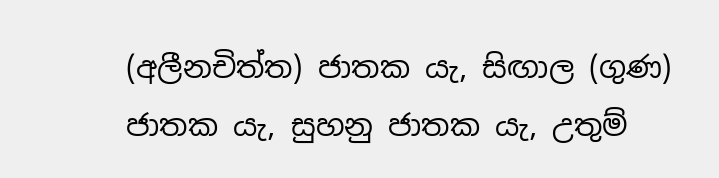(අලීනචිත්ත) ජාතක යැ, සිඟාල (ගුණ) ජාතක යැ, සුහනු ජාතක යැ, උතුම්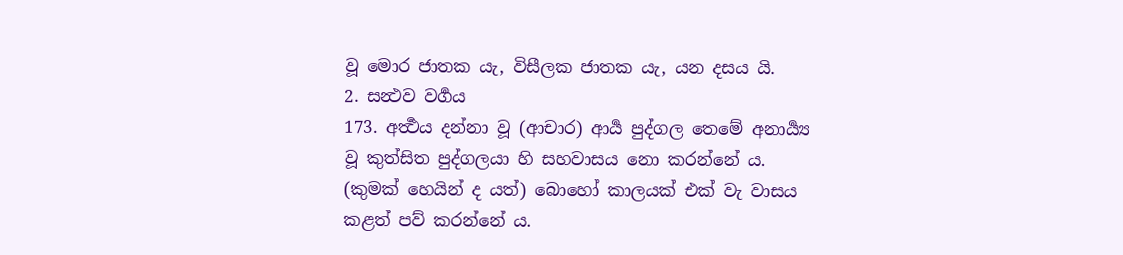වූ මොර ජාතක යැ, විසීලක ජාතක යැ, යන දසය යි.
2. සන්‍ථව වර්‍ගය
173. අර්‍ත්‍ථය දන්නා වූ (ආචාර) ආර්‍ය පුද්ගල තෙමේ අනාර්‍ය්‍ය වූ කුත්සිත පුද්ගලයා හි සහවාසය නො කරන්නේ ය. (කුමක් හෙයින් ද යත්) බොහෝ කාලයක් එක් වැ වාසය කළත් පව් කරන්නේ ය.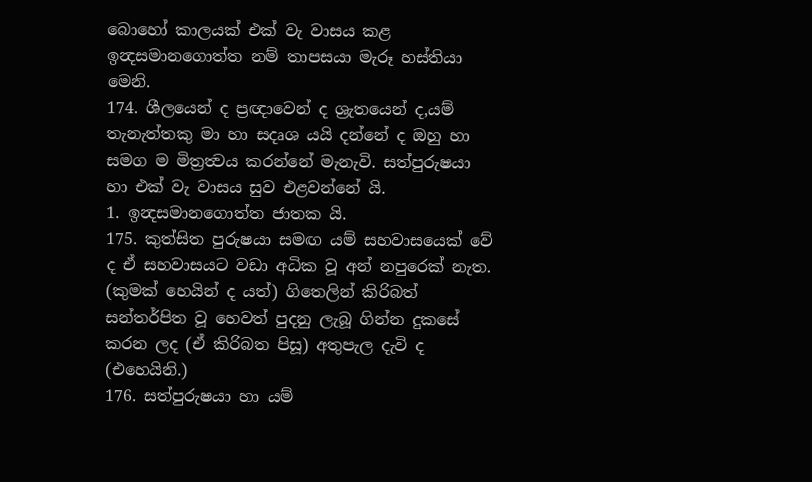බොහෝ කාලයක් එක් වැ වාසය කළ ඉන්‍දසමානගොත්ත නම් තාපසයා මැරූ හස්තියා මෙනි.
174. ශීලයෙන් ද ප්‍රඥාවෙන් ද ශ්‍රැතයෙන් ද,යම් තැනැත්තකු මා හා සදෘශ යයි දන්නේ ද ඔහු හා සමග ම මිත්‍රත්‍වය කරන්නේ මැනැවි. සත්පුරුෂයා හා එක් වැ වාසය සුව එළවන්නේ යි.
1. ඉන්‍දසමානගොත්ත ජාතක යි.
175. කුත්සිත පුරුෂයා සමඟ යම් සහවාසයෙක් වේ ද ඒ සහවාසයට වඩා අධික වූ අන් නපුරෙක් නැත. (කුමක් හෙයින් ද යත්) ගිතෙලින් කිරිබත් සන්තර්පිත වූ හෙවත් පුදනු ලැබූ ගින්න දුකසේ කරන ලද (ඒ කිරිබත පිසූ) අතුපැල දැවි ද (එහෙයිනි.)
176. සත්පුරුෂයා හා යම්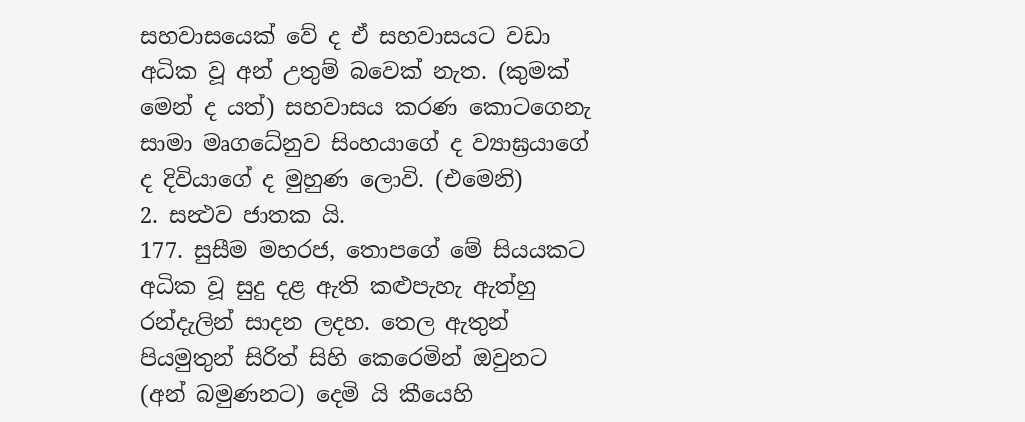සහවාසයෙක් වේ ද ඒ සහවාසයට වඩා අධික වූ අන් උතුම් බවෙක් නැත. (කුමක් මෙන් ද යත්) සහවාසය කරණ කොටගෙනැ සාමා මෘගධේනුව සිංහයාගේ ද ව්‍යාඝ්‍රයාගේ ද දිවියාගේ ද මුහුණ ලොවි. (එමෙනි)
2. සන්‍ථව ජාතක යි.
177. සුසීම මහරජ, තොපගේ මේ සියයකට අධික වූ සුදු දළ ඇති කළුපැහැ ඇත්හු රන්දැලින් සාදන ලදහ. තෙල ඇතුන් පියමුතුන් සිරිත් සිහි කෙරෙමින් ඔවුනට (අන් බමුණනට) දෙමි යි කීයෙහි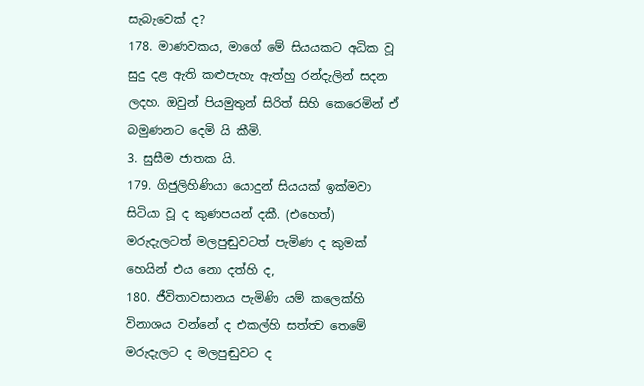සැබැවෙක් ද?
178. මාණවකය, මාගේ මේ සියයකට අධික වූ සුදු දළ ඇති කළුපැහැ ඇත්හු රන්දැලින් සදන ලදහ. ඔවුන් පියමුතුන් සිරිත් සිහි කෙරෙමින් ඒ බමුණනට දෙමි යි කීමි.
3. සුසීම ජාතක යි.
179. ගිජුලිහිණියා යොදුන් සියයක් ඉක්මවා සිටියා වූ ද කුණපයන් දකී. (එහෙත්) මරුදැලටත් මලපුඬුවටත් පැමිණ ද කුමක් හෙයින් එය නො දත්හි ද,
180. ජීවිතාවසානය පැමිණි යම් කලෙක්හි විනාශය වන්නේ ද එකල්හි සත්ත්‍ව තෙමේ මරුදැලට ද මලපුඬුවට ද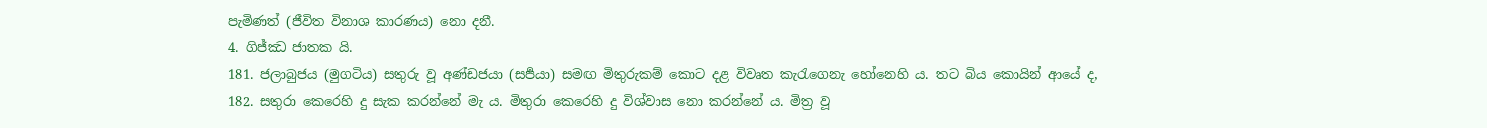පැමිණත් (ජීවිත විනාශ කාරණය) නො දනී.
4. ගිජ්ඣ ජාතක යි.
181. ජලාබුජය (මුගටිය) සතුරු වූ අණ්ඩජයා (සර්‍පයා) සමඟ මිතුරුකම් කොට දළ විවෘත කැරැගෙනැ හෝනෙහි ය. තට බිය කොයින් ආයේ ද,
182. සතුරා කෙරෙහි දු සැක කරන්නේ මැ ය. මිතුරා කෙරෙහි දු විශ්වාස නො කරන්නේ ය. මිත්‍ර වූ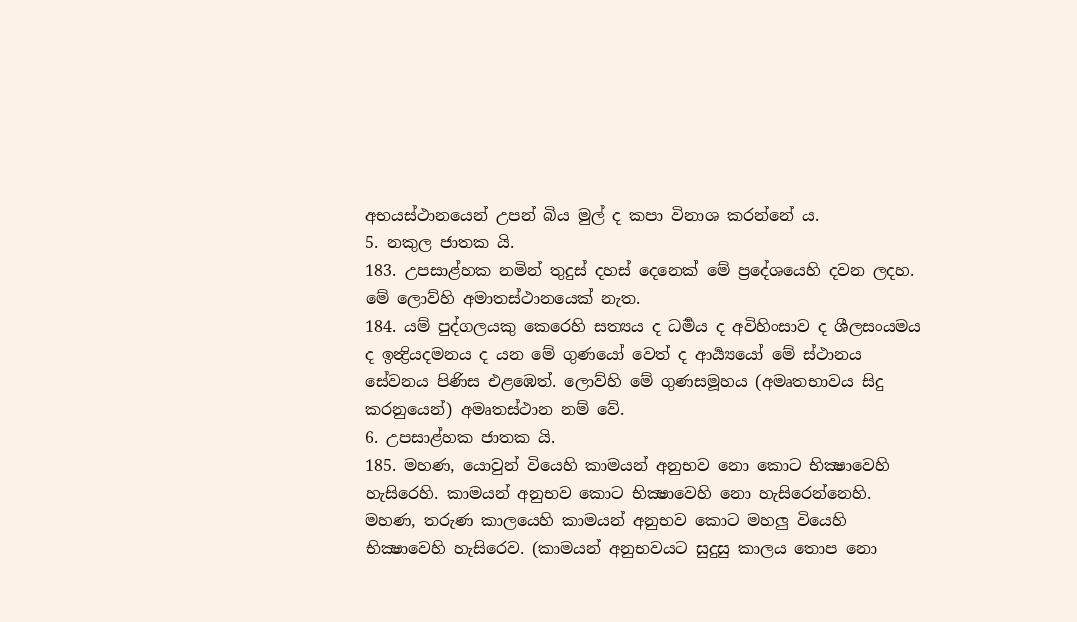අභයස්ථානයෙන් උපන් බිය මුල් ද කපා විනාශ කරන්නේ ය.
5. නකුල ජාතක යි.
183. උපසාළ්හක නමින් තුදුස් දහස් දෙනෙක් මේ ප්‍රදේශයෙහි දවන ලදහ. මේ ලොව්හි අමාතස්ථානයෙක් නැත.
184. යම් පුද්ගලයකු කෙරෙහි සත්‍යය ද ධර්‍මය ද අවිහිංසාව ද ශීලසංයමය ද ඉන්‍ද්‍රියදමනය ද යන මේ ගුණයෝ වෙත් ද ආර්‍ය්‍යයෝ මේ ස්ථානය සේවනය පිණිස එළඹෙත්. ලොව්හි මේ ගුණසමූහය (අමෘතභාවය සිදු කරනුයෙන්) අමෘතස්ථාන නම් වේ.
6. උපසාළ්හක ජාතක යි.
185. මහණ, යොවුන් වියෙහි කාමයන් අනුභව නො කොට භික්‍ෂාවෙහි හැසිරෙහි. කාමයන් අනුභව කොට භික්‍ෂාවෙහි නො හැසිරෙන්නෙහි. මහණ, තරුණ කාලයෙහි කාමයන් අනුභව කොට මහලු වියෙහි භික්‍ෂාවෙහි හැසිරෙව. (කාමයන් අනුභවයට සුදුසු කාලය තොප නො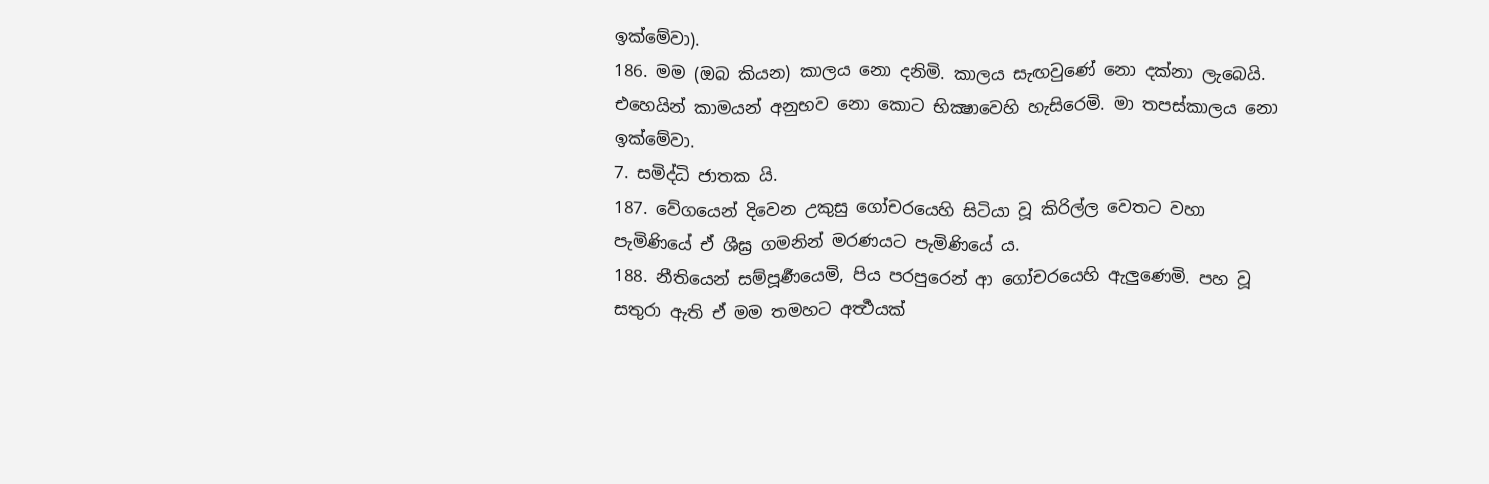ඉක්මේවා).
186. මම (ඔබ කියන) කාලය නො දනිමි. කාලය සැඟවුණේ නො දක්නා ලැබෙයි. එහෙයින් කාමයන් අනුභව නො කොට භික්‍ෂාවෙහි හැසිරෙමි. මා තපස්කාලය නො ඉක්මේවා.
7. සමිද්ධි ජාතක යි.
187. වේගයෙන් දිවෙන උකුසු ගෝචරයෙහි සිටියා වූ කිරිල්ල වෙතට වහා පැමිණියේ ඒ ශීඝ්‍ර ගමනින් මරණයට පැමිණියේ ය.
188. නීතියෙන් සම්පූර්‍ණයෙමි, පිය පරපුරෙන් ආ ගෝචරයෙහි ඇලුණෙමි. පහ වූ සතුරා ඇති ඒ මම තමහට අර්‍ත්‍ථයක්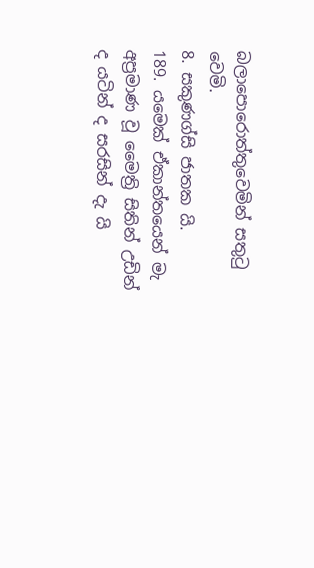බලාපොරොත්තුවෙමින් සතුටු වෙමි.
8. සකුණග්සි ජාතක යි.
189. යමෙක් ඒකාන්තයෙන් මැ අප්‍රමාණ වූ මෛත්‍රි සිතින් උඩින් ද යටින් ද සරසින් දැ යි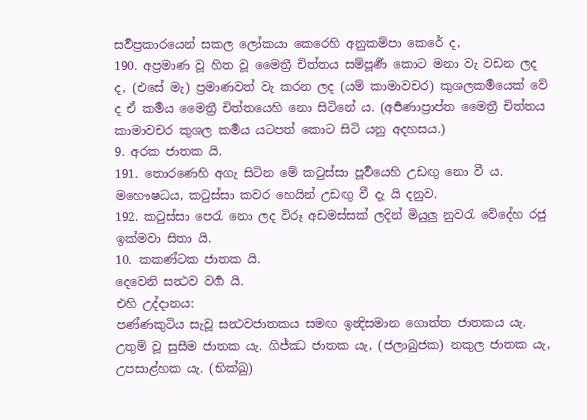සර්‍වප්‍රකාරයෙන් සකල ලෝකයා කෙරෙහි අනුකම්පා කෙරේ ද,
190. අප්‍රමාණ වූ හිත වූ මෛත්‍රී චිත්තය සම්පූර්‍ණ කොට මනා වැ වඩන ලද ද, (එසේ මැ) ප්‍රමාණවත් වැ කරන ලද (යම් කාමාවචර) කුශලකර්‍මයෙක් වේ ද ඒ කර්‍මය මෛත්‍රී චිත්තයෙහි නො සිටිනේ ය. (අර්‍පණාප්‍රාප්ත මෛත්‍රී චිත්තය කාමාවචර කුශල කර්‍මය යටපත් කොට සිටි යනු අදහසය.)
9. අරක ජාතක යි.
191. තොරණෙහි අගැ සිටින මේ කටුස්සා පූර්‍වයෙහි උඩඟු නො වී ය. මහෞෂධය, කටුස්සා කවර හෙයින් උඩඟු වී දැ යි දනුව.
192. කටුස්සා පෙරැ නො ලද විරූ අඩමස්සක් ලදින් මියුලු නුවරැ වේදේහ රජු ඉක්මවා සිතා යි.
10. කකණ්ටක ජාතක යි.
දෙවෙනි සන්‍ථව වර්‍ග යි.
එහි උද්දානය:
පණ්ණකුටිය සැවූ සන්‍ථවජාතකය සමඟ ඉන්‍දිසමාන ගොත්ත ජාතකය යැ. උතුම් වූ සුසීම ජාතක යැ. ගිජ්ඣ ජාතක යැ, (ජලාබුජක) නකුල ජාතක යැ, උපසාළ්හක යැ. (භික්‍ඛු)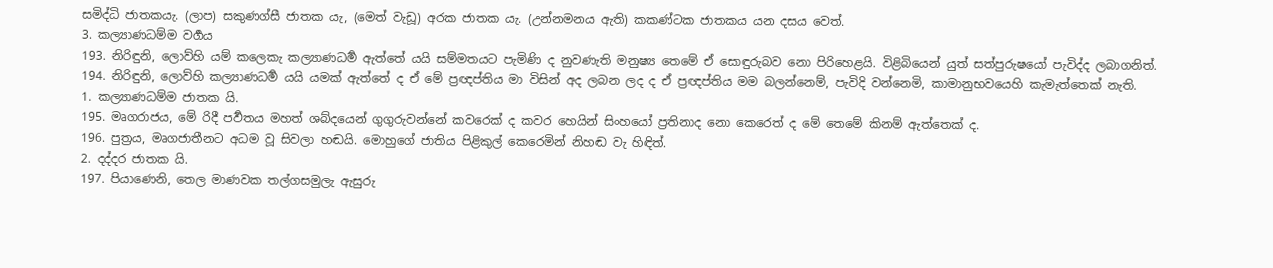සමිද්ධි ජාතකයැ. (ලාප) සකුණග්සී ජාතක යැ, (මෙත් වැඩූ) අරක ජාතක යැ. (උන්නමනය ඇති) කකණ්ටක ජාතකය යන දසය වෙත්.
3. කල්‍යාණධම්ම වර්‍ගය
193. නිරිඳුනි, ලොව්හි යම් කලෙකැ කල්‍යාණධර්‍ම ඇත්තේ යයි සම්මතයට පැමිණි ද නුවණැති මනුෂ්‍ය තෙමේ ඒ සොඳුරුබව නො පිරිහෙළයි. විළිබියෙන් යුත් සත්පුරුෂයෝ පැවිද්ද ලබාගනිත්.
194. නිරිඳුනි, ලොව්හි කල්‍යාණධර්‍ම යයි යමක් ඇත්තේ ද ඒ මේ ප්‍රඥප්තිය මා විසින් අද ලබන ලද ද ඒ ප්‍රඥප්තිය මම බලන්නෙම්, පැවිදි වන්නෙමි, කාමානුභවයෙහි කැමැත්තෙක් නැති.
1. කල්‍යාණධම්ම ජාතක යි.
195. මෘගරාජය, මේ රිදී පර්‍වතය මහත් ශබ්දයෙන් ගුගුරුවන්නේ කවරෙක් ද කවර හෙයින් සිංහයෝ ප්‍රතිනාද නො කෙරෙත් ද මේ තෙමේ කිනම් ඇත්තෙක් ද.
196. පුත්‍රය, මෘගජාතීනට අධම වූ සිවලා හඬයි. මොහුගේ ජාතිය පිළිකුල් කෙරෙමින් නිහඬ වැ හිඳිත්.
2. දද්දර ජාතක යි.
197. පියාණෙනි, තෙල මාණවක තල්ගසමුලැ ඇසුරු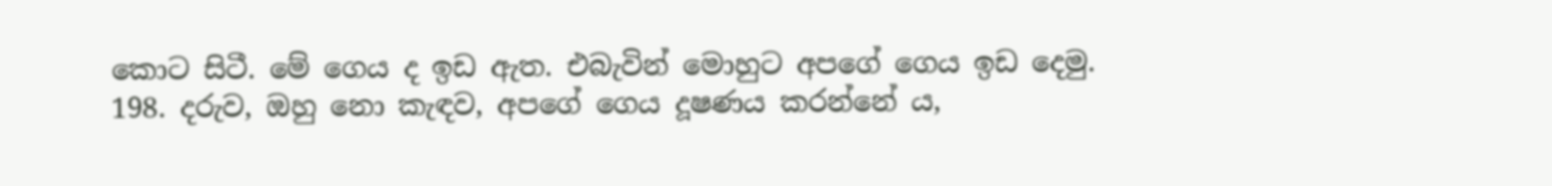කොට සිටී. මේ ගෙය ද ඉඩ ඇත. එබැවින් මොහුට අපගේ ගෙය ඉඩ දෙමු.
198. දරුව, ඔහු නො කැඳව, අපගේ ගෙය දූෂණය කරන්නේ ය,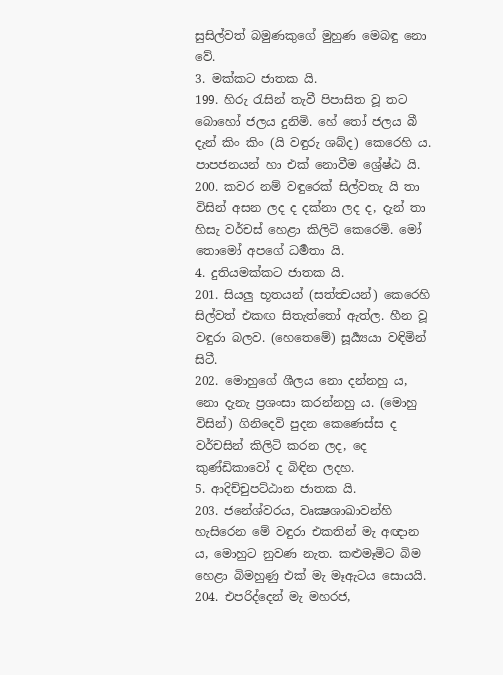සුසිල්වත් බමුණකුගේ මුහුණ මෙබඳු නො වේ.
3. මක්කට ජාතක යි.
199. හිරු රැසින් තැවී පිපාසිත වූ තට බොහෝ ජලය දුනිමි. හේ තෝ ජලය බී දැන් කිං කිං (යි වඳුරු ශබ්ද) කෙරෙහි ය. පාපජනයන් හා එක් නොවීම ශ්‍රේෂ්ඨ යි.
200. කවර නම් වඳුරෙක් සිල්වතැ යි තා විසින් අසන ලද ද දක්නා ලද ද, දැන් තා හිසැ වර්චස් හෙළා කිලිටි කෙරෙමි. මෝ තොමෝ අපගේ ධර්‍මතා යි.
4. දුතියමක්කට ජාතක යි.
201. සියලු භූතයන් (සත්ත්‍වයන්) කෙරෙහි සිල්වත් එකඟ සිතැත්තෝ ඇත්ල. හීන වූ වඳුරා බලව. (හෙතෙමේ) සූර්‍ය්‍යයා වඳිමින් සිටී.
202. මොහුගේ ශීලය නො දන්නහු ය, නො දැනැ ප්‍රශංසා කරන්නහු ය. (මොහු විසින්) ගිනිදෙවි පුදන කෙණෙස්ස ද වර්චසින් කිලිටි කරන ලද, දෙ කුණ්ඩිකාවෝ ද බිඳින ලදහ.
5. ආදිච්චුපට්ඨාන ජාතක යි.
203. ජනේශ්වරය, වෘක්‍ෂශාඛාවන්හි හැසිරෙන මේ වඳුරා එකතින් මැ අඥාන ය, මොහුට නුවණ නැත. කළුමෑමිට බිම හෙළා බිමහුණු එක් මැ මෑඇටය සොයයි.
204. එපරිද්දෙන් මැ මහරජ,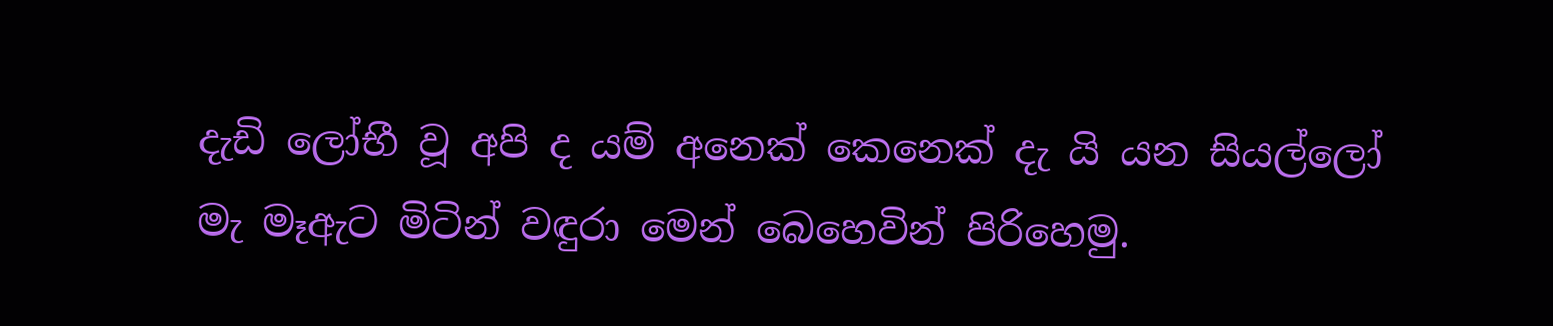දැඩි ලෝභී වූ අපි ද යම් අනෙක් කෙනෙක් දැ යි යන සියල්ලෝ මැ මෑඇට මිටින් වඳුරා මෙන් බෙහෙවින් පිරිහෙමු.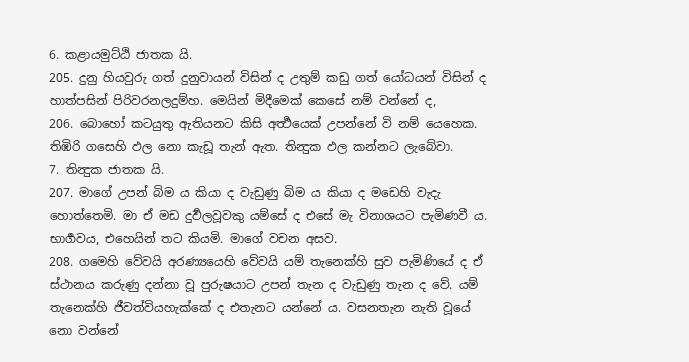6. කළායමුට්ඨි ජාතක යි.
205. දුනු හියවුරු ගත් දුනුවායන් විසින් ද උතුම් කඩු ගත් යෝධයන් විසින් ද හාත්පසින් පිරිවරනලදුම්හ. මෙයින් මිදීමෙක් කෙසේ නම් වන්නේ ද,
206. බොහෝ කටයුතු ඇතියනට කිසි අර්‍ත්‍ථයෙක් උපන්නේ වි නම් යෙහෙක. තිඹිරි ගසෙහි ඵල නො කැඩූ තැන් ඇත. තින්‍දුක ඵල කන්නට ලැබේවා.
7. තින්‍දුක ජාතක යි.
207. මාගේ උපන් බිම ය කියා ද වැඩුණු බිම ය කියා ද මඩෙහි වැදැ හොත්තෙමි. මා ඒ මඩ දුර්‍වලවූවකු යම්සේ ද එසේ මැ විනාශයට පැමිණවී ය. භාර්‍ගවය, එහෙයින් තට කියමි. මාගේ වචන අසව.
208. ගමෙහි වේවයි අරණ්‍යයෙහි වේවයි යම් තැනෙක්හි සුව පැමිණියේ ද ඒ ස්ථානය කරුණු දන්නා වූ පුරුෂයාට උපන් තැන ද වැඩුණු තැන ද වේ. යම් තැනෙක්හි ජීවත්වියහැක්කේ ද එතැනට යන්නේ ය. වසනතැන නැති වූයේ නො වන්නේ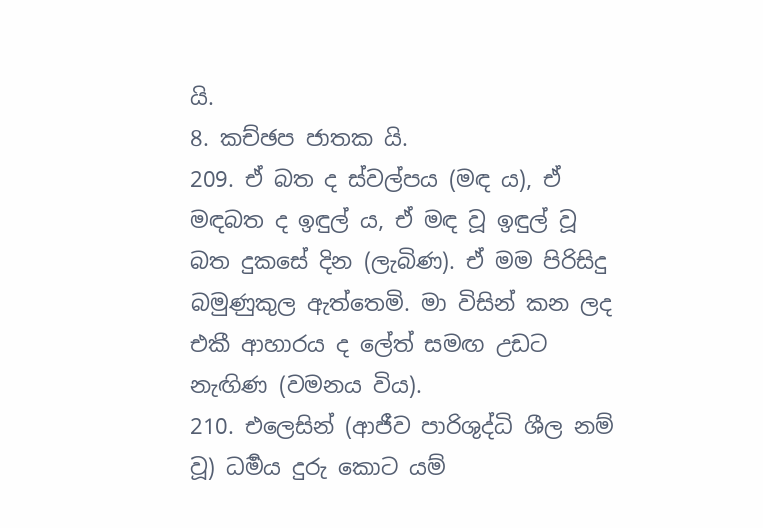යි.
8. කච්ඡප ජාතක යි.
209. ඒ බත ද ස්වල්පය (මඳ ය), ඒ මඳබත ද ඉඳුල් ය, ඒ මඳ වූ ඉඳුල් වූ බත දුකසේ දින (ලැබිණ). ඒ මම පිරිසිදු බමුණුකුල ඇත්තෙමි. මා විසින් කන ලද එකී ආහාරය ද ලේත් සමඟ උඩට නැඟිණ (වමනය විය).
210. එලෙසින් (ආජීව පාරිශුද්ධි ශීල නම් වූ) ධර්‍මය දුරු කොට යම්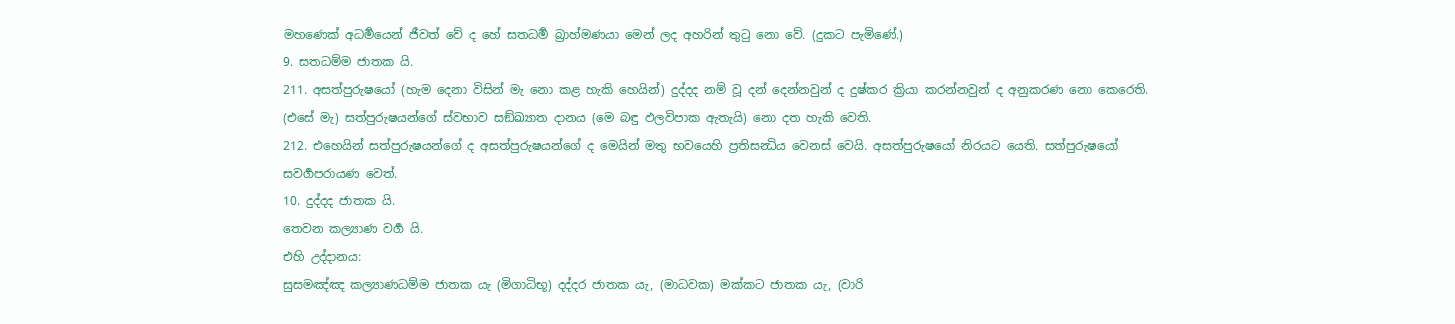මහණෙක් අධර්‍මයෙන් ජීවත් වේ ද හේ සතධර්‍ම බ්‍රාහ්මණයා මෙන් ලද අහරින් තුටු නො වේ. (දුකට පැමිණේ.)
9. සතධම්ම ජාතක යි.
211. අසත්පුරුෂයෝ (හැම දෙනා විසින් මැ නො කළ හැකි හෙයින්) දුද්දද නම් වූ දන් දෙන්නවුන් ද දුෂ්කර ක්‍රියා කරන්නවුන් ද අනුකරණ නො කෙරෙති. (එසේ මැ) සත්පුරුෂයන්ගේ ස්වභාව සඞ්ඛ්‍යාත දානය (මෙ බඳු ඵලවිපාක ඇතැයි) නො දත හැකි වෙති.
212. එහෙයින් සත්පුරුෂයන්ගේ ද අසත්පුරුෂයන්ගේ ද මෙයින් මතු භවයෙහි ප්‍රතිසන්‍ධිය වෙනස් වෙයි. අසත්පුරුෂයෝ නිරයට යෙති. සත්පුරුෂයෝ සවර්‍ගපරායණ වෙත්.
10. දුද්දද ජාතක යි.
තෙවන කල්‍යාණ වර්‍ග යි.
එහි උද්දානය:
සුසමඤ්ඤ කල්‍යාණධම්ම ජාතක යැ (මිගාධිභූ) දද්දර ජාතක යැ, (මාධවක) මක්කට ජාතක යැ, (වාරි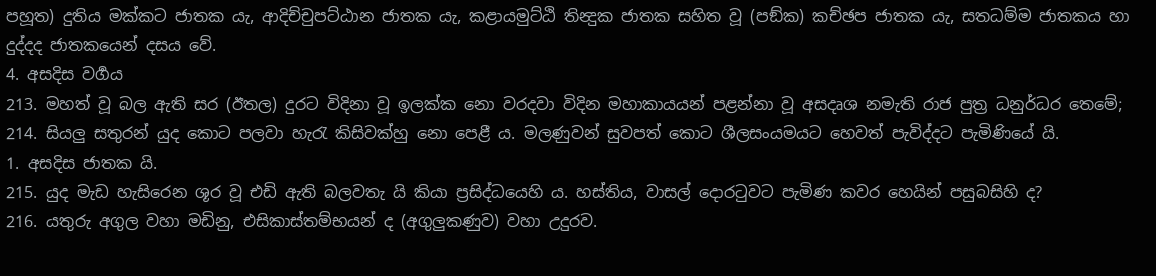පහූත) දුතිය මක්කට ජාතක යැ, ආදිච්චුපට්ඨාන ජාතක යැ, කළායමුට්ඨි තින්‍දුක ජාතක සහිත වූ (පඞ්ක) කච්ඡප ජාතක යැ, සතධම්ම ජාතකය හා දුද්දද ජාතකයෙන් දසය වේ.
4. අසදිස වර්‍ගය
213. මහත් වූ බල ඇති සර (ඊතල) දුරට විදිනා වූ ඉලක්ක නො වරදවා විදින මහාකායයන් පළන්නා වූ අසදෘශ නමැති රාජ පුත්‍ර ධනුර්ධර තෙමේ;
214. සියලු සතුරන් යුද කොට පලවා හැරැ කිසිවක්හු නො පෙළී ය. මලණුවන් සුවපත් කොට ශීලසංයමයට හෙවත් පැවිද්දට පැමිණියේ යි.
1. අසදිස ජාතක යි.
215. යුද මැඩ හැසිරෙන ශූර වූ එඩි ඇති බලවතැ යි කියා ප්‍රසිද්ධයෙහි ය. හස්තිය, වාසල් දොරටුවට පැමිණ කවර හෙයින් පසුබසිහි ද?
216. යතුරු අගුල වහා මඩිනු, එසිකාස්තම්භයන් ද (අගුලුකණුව) වහා උදුරව.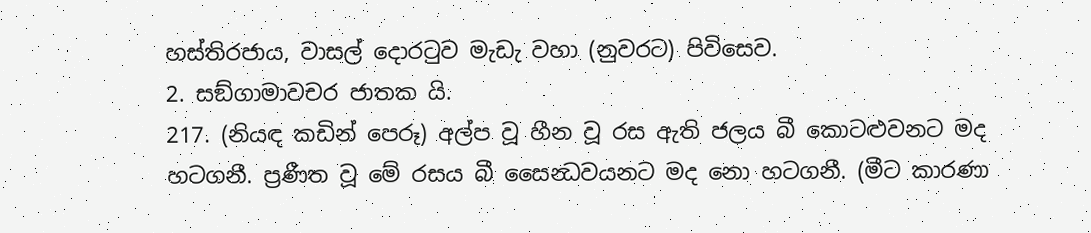හස්තිරජාය, වාසල් දොරටුව මැඩැ වහා (නුවරට) පිවිසෙව.
2. සඞ්ගාමාවචර ජාතක යි.
217. (නියඳ කඩින් පෙරූ) අල්ප වූ හීන වූ රස ඇති ජලය බී කොටළුවනට මද හටගනී. ප්‍රණීත වූ මේ රසය බී සෛන්‍ධවයනට මද නො හටගනී. (මීට කාරණා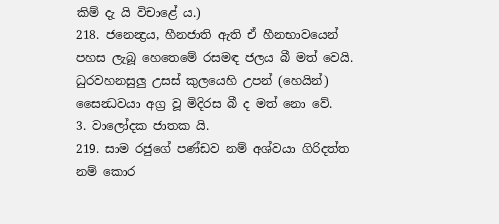කිම් දැ යි විචාළේ ය.)
218. ජනෙන්‍ද්‍රය, හීනජාති ඇති ඒ හීනභාවයෙන් පහස ලැබූ හෙතෙමේ රසමඳ ජලය බී මත් වෙයි. ධුරවහනසුලු උසස් කුලයෙහි උපන් (හෙයින්) සෛන්‍ධවයා අග්‍ර වූ මිදිරස බී ද මත් නො වේ.
3. වාලෝදක ජාතක යි.
219. සාම රජුගේ පණ්ඩව නම් අශ්වයා ගිරිදත්ත නම් කොර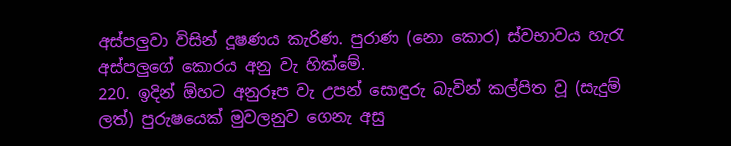අස්පලුවා විසින් දූෂණය කැරිණ. පුරාණ (නො කොර) ස්වභාවය හැරැ අස්පලුගේ කොරය අනු වැ හික්මේ.
220. ඉදින් ඕහට අනුරූප වැ උපන් සොඳුරු බැවින් කල්පිත වූ (සැදුම් ලත්) පුරුෂයෙක් මුවලනුව ගෙනැ අසු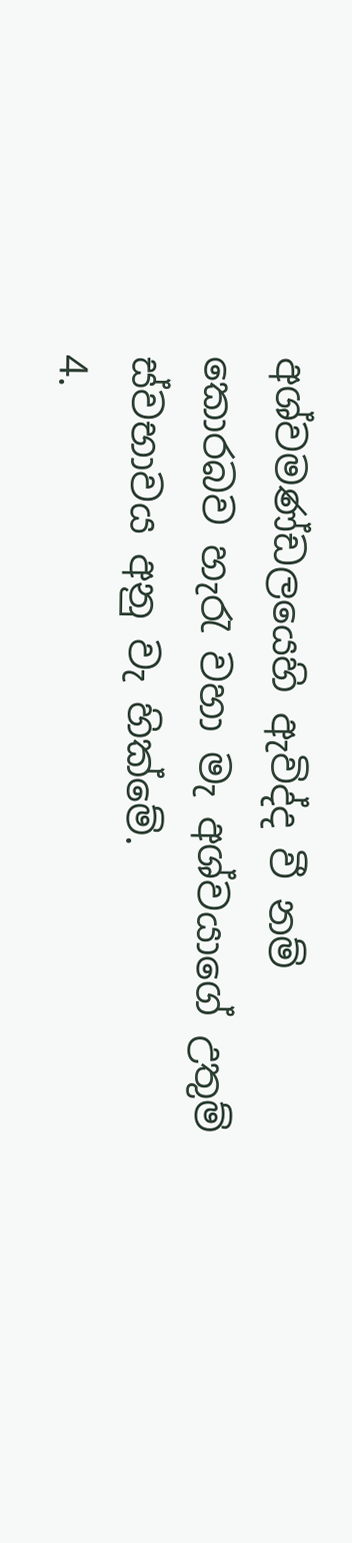අශ්වමණ්ඩලයෙහි ඇවිද්ද වී නම් කොරබව හැරැ වහා මැ අශ්වයාගේ උතුම් ස්වභාවය අනු වැ හික්මේ.
4.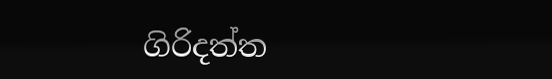ගිරිදත්ත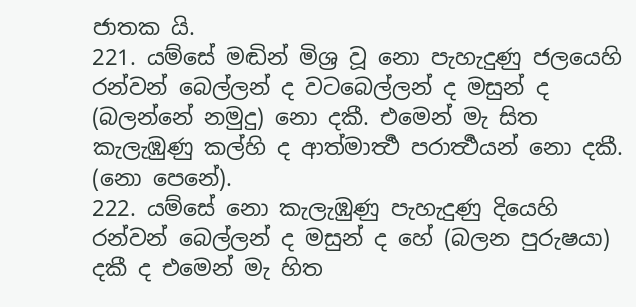ජාතක යි.
221. යම්සේ මඬින් මිශ්‍ර වූ නො පැහැදුණු ජලයෙහි රන්වන් බෙල්ලන් ද වටබෙල්ලන් ද මසුන් ද (බලන්නේ නමුදු) නො දකී. එමෙන් මැ සිත කැලැඹුණු කල්හි ද ආත්මාර්‍ත්‍ථ පරාර්‍ත්‍ථයන් නො දකී. (නො පෙනේ).
222. යම්සේ නො කැලැඹුණු පැහැදුණු දියෙහි රන්වන් බෙල්ලන් ද මසුන් ද හේ (බලන පුරුෂයා) දකී ද එමෙන් මැ හිත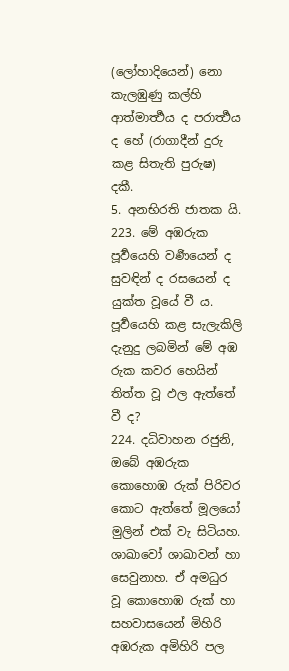(ලෝහාදියෙන්) නො කැලඹුණු කල්හි ආත්මාර්‍ත්‍ථය ද පරාර්‍ත්‍ථය ද හේ (රාගාදීන් දුරු කළ සිතැති පුරුෂ) දකී.
5. අනභිරති ජාතක යි.
223. මේ අඹරුක පූර්‍වයෙහි වර්‍ණයෙන් ද සුවඳින් ද රසයෙන් ද යුක්ත වූයේ වී ය. පූර්‍වයෙහි කළ සැලැකිලි දැනුදු ලබමින් මේ අඹ රුක කවර හෙයින් තිත්ත වූ ඵල ඇත්තේ වී ද?
224. දධිවාහන රජුනි, ඔබේ අඹරුක කොහොඹ රුක් පිරිවර කොට ඇත්තේ මූලයෝ මුලින් එක් වැ සිටියහ. ශාඛාවෝ ශාඛාවන් හා සෙවුනාහ. ඒ අමධුර වූ කොහොඹ රුක් හා සහවාසයෙන් මිහිරි අඹරුක අමිහිරි පල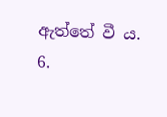ඇත්තේ වී ය.
6.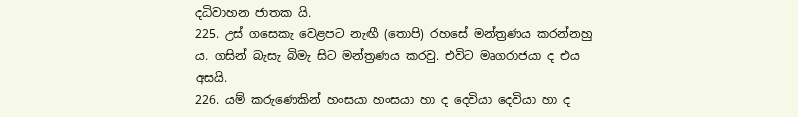දධිවාහන ජාතක යි.
225. උස් ගසෙකැ වෙළපට නැඟී (තොපි) රහසේ මන්ත්‍රණය කරන්නහු ය. ගසින් බැසැ බිමැ සිට මන්ත්‍රණය කරවු. එවිට මෘගරාජයා ද එය අසයි.
226. යම් කරුණෙකින් හංසයා හංසයා හා ද දෙවියා දෙවියා හා ද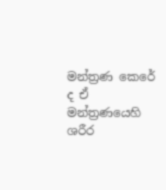මන්ත්‍රණ කෙරේ ද ඒ මන්ත්‍රණයෙහි ශරීර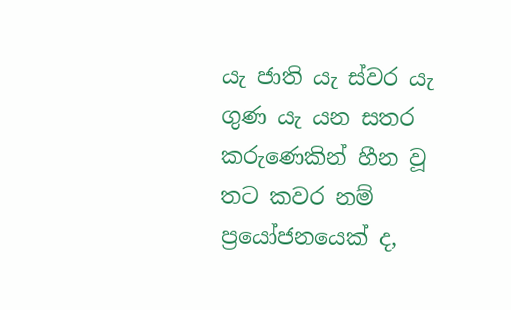යැ ජාති යැ ස්‍වර යැ ගුණ යැ යන සතර කරුණෙකින් හීන වූ තට කවර නම් ප්‍රයෝජනයෙක් ද,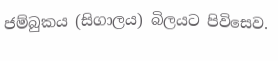ජම්බුකය (සිගාලය) බිලයට පිවිසෙව.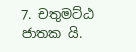7. චතුමට්ඨ ජාතක යි.